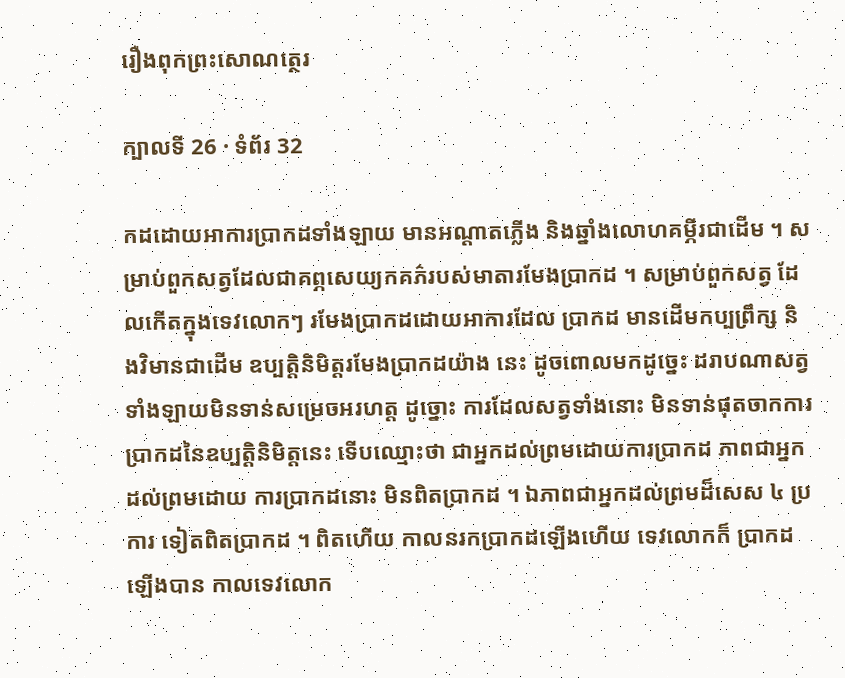រឿងពុកព្រះសោណត្ថេរ

ក្បាលទី 26 · ទំព័រ 32

កដដោយអាការប្រាកដទាំងឡាយ មានអណ្តាតភ្លើង និងឆ្នាំងលោហគម្ភីរជាដើម ។ សម្រាប់ពួកសត្វដែលជាគព្ភសេយ្យកគភ៌របស់មាតារមែងប្រាកដ ។ សម្រាប់ពួកសត្វ ដែលកើតក្នុងទេវលោកៗ រមែងប្រាកដដោយអាការដែល ប្រាកដ មានដើមកប្បព្រឹក្ស និងវិមានជាដើម ឧប្បត្តិនិមិត្តរមែងប្រាកដយ៉ាង នេះ ដូចពោលមកដូច្នេះ ដរាបណាសត្វទាំងឡាយមិនទាន់សម្រេចអរហត្ត ដូច្នោះ ការដែលសត្វទាំងនោះ មិនទាន់ផុតចាកការប្រាកដនៃឧប្បត្តិនិមិត្តនេះ ទើបឈ្មោះថា ជាអ្នកដល់ព្រមដោយការប្រាកដ ភាពជាអ្នកដល់ព្រមដោយ ការប្រាកដនោះ មិនពិតប្រាកដ ។ ឯភាពជាអ្នកដល់ព្រមដ៏សេស ៤ ប្រការ ទៀតពិតប្រាកដ ។ ពិតហើយ កាលនរកប្រាកដឡើងហើយ ទេវលោកក៏ ប្រាកដឡើងបាន កាលទេវលោក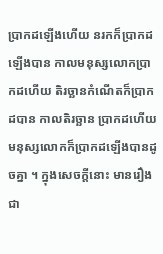ប្រាកដឡើងហើយ នរកក៏ប្រាកដឡើងបាន កាលមនុស្សលោកប្រាកដហើយ តិរច្ឆានកំណើតក៏ប្រាកដបាន កាលតិរច្ឆាន ប្រាកដហើយ មនុស្សលោកក៏ប្រាកដឡើងបានដូចគ្នា ។ ក្នុងសេចក្តីនោះ មានរឿងជា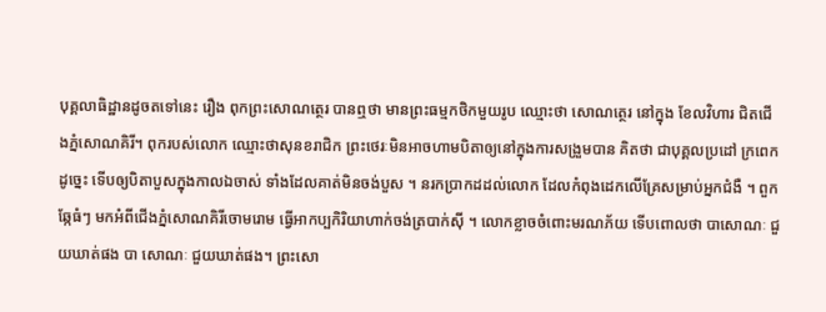បុគ្គលាធិដ្ឋានដូចតទៅនេះ រឿង ពុកព្រះសោណត្ថេរ បានឮថា មានព្រះធម្មកថិកមួយរូប ឈ្មោះថា សោណត្ថេរ នៅក្នុង ខែលវិហារ ជិតជើងភ្នំសោណគិរី។ ពុករបស់លោក ឈ្មោះថាសុនខរាជិក ព្រះថេរៈមិនអាចហាមបិតាឲ្យនៅក្នុងការសង្រួមបាន គិតថា ជាបុគ្គលប្រដៅ ក្រពេក ដូច្នេះ ទើបឲ្យបិតាបួសក្នុងកាលឯចាស់ ទាំងដែលគាត់មិនចង់បួស ។ នរកប្រាកដដល់លោក ដែលកំពុងដេកលើគ្រែសម្រាប់អ្នកជំងឺ ។ ពួកឆ្កែធំៗ មកអំពីជើងភ្នំសោណគិរីចោមរោម ធ្វើអាកប្បកិរិយាហាក់ចង់ត្របាក់ស៊ី ។ លោកខ្លាចចំពោះមរណភ័យ ទើបពោលថា បាសោណៈ ជួយឃាត់ផង បា សោណៈ ជួយឃាត់ផង។ ព្រះសោ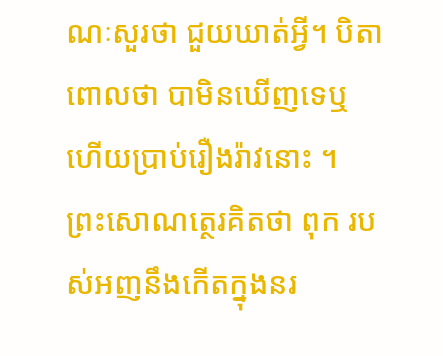ណៈសួរថា ជួយឃាត់អ្វី។ បិតាពោលថា បាមិនឃើញទេឬ ហើយប្រាប់រឿងរ៉ាវនោះ ។ ព្រះសោណត្ថេរគិតថា ពុក របស់អញនឹងកើតក្នុងនរ